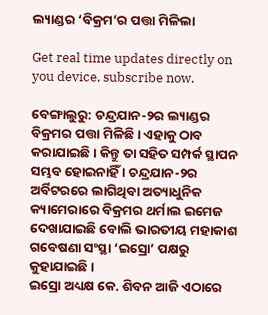ଲ୍ୟାଣ୍ଡର ‘ବିକ୍ରମ’ର ପତ୍ତା ମିଳିଲା

Get real time updates directly on you device, subscribe now.

ବେଙ୍ଗାଲୁରୁ: ଚନ୍ଦ୍ରଯାନ-୨ର ଲ୍ୟାଣ୍ଡର ବିକ୍ରମର ପତ୍ତା ମିଳିଛି । ଏହାକୁ ଠାବ କରାଯାଇଛି । କିନ୍ତୁ ତା ସହିତ ସମ୍ପର୍କ ସ୍ଥାପନ ସମ୍ଭବ ହୋଇନାହିଁ । ଚନ୍ଦ୍ରଯାନ-୨ର ଅର୍ବିଟରରେ ଲାଗିଥିବା ଅତ୍ୟାଧୁନିକ କ୍ୟାମେରାରେ ବିକ୍ରମର ଥର୍ମାଲ ଇମେଜ ଦେଖାଯାଇଛି ବୋଲି ଭାରତୀୟ ମହାକାଶ ଗବେଷଣା ସଂସ୍ଥା ‘ଇସ୍ରୋ’ ପକ୍ଷରୁ କୁହାଯାଇଛି ।
ଇସ୍ରୋ ଅଧ୍ୟକ୍ଷ କେ. ଶିବନ ଆଜି ଏଠାରେ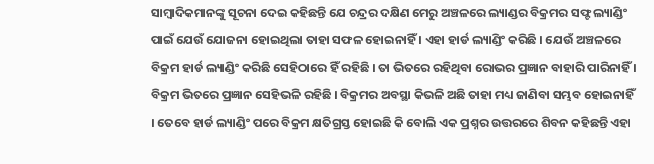ସାମ୍ବାଦିକମାନଙ୍କୁ ସୂଚନା ଦେଇ କହିଛନ୍ତି ଯେ ଚନ୍ଦ୍ରର ଦକ୍ଷିଣ ମେରୁ ଅଞ୍ଚଳରେ ଲ୍ୟାଣ୍ଡର ବିକ୍ରମର ସଫ୍ଟ ଲ୍ୟାଣ୍ଡିଂ ପାଇଁ ଯେଉଁ ଯୋଜନା ହୋଇଥିଲା ତାହା ସଫଳ ହୋଇନାହିଁ । ଏହା ହାର୍ଡ ଲ୍ୟାଣ୍ଡିଂ କରିଛି । ଯେଉଁ ଅଞ୍ଚଳରେ ବିକ୍ରମ ହାର୍ଡ ଲ୍ୟାଣ୍ଡିଂ କରିଛି ସେହିଠାରେ ହିଁ ରହିଛି । ତା ଭିତରେ ରହିଥିବା ରୋଭର ପ୍ରଜ୍ଞାନ ବାହାରି ପାରିନାହିଁ । ବିକ୍ରମ ଭିତରେ ପ୍ରଜ୍ଞାନ ସେହିଭଳି ରହିଛି । ବିକ୍ରମର ଅବସ୍ଥା କିଭଳି ଅଛି ତାହା ମଧ୍ୟ ଜାଣିବା ସମ୍ଭବ ହୋଇନାହିଁ । ତେବେ ହାର୍ଡ ଲ୍ୟାଣ୍ଡିଂ ପରେ ବିକ୍ରମ କ୍ଷତିଗ୍ରସ୍ତ ହୋଇଛି କି ବୋଲି ଏକ ପ୍ରଶ୍ନର ଉତ୍ତରରେ ଶିବନ କହିଛନ୍ତି ଏହା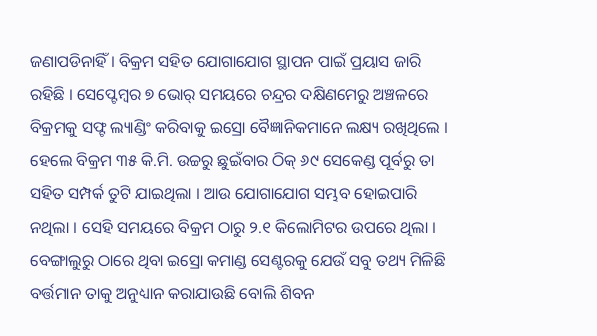ଜଣାପଡିନାହିଁ । ବିକ୍ରମ ସହିତ ଯୋଗାଯୋଗ ସ୍ଥାପନ ପାଇଁ ପ୍ରୟାସ ଜାରି ରହିଛି । ସେପ୍ଟେମ୍ବର ୭ ଭୋର୍ ସମୟରେ ଚନ୍ଦ୍ରର ଦକ୍ଷିଣମେରୁ ଅଞ୍ଚଳରେ ବିକ୍ରମକୁ ସଫ୍ଟ ଲ୍ୟାଣ୍ଡିଂ କରିବାକୁ ଇସ୍ରୋ ବୈଜ୍ଞାନିକମାନେ ଲକ୍ଷ୍ୟ ରଖିଥିଲେ । ହେଲେ ବିକ୍ରମ ୩୫ କି.ମି. ଉଚ୍ଚରୁ ଛୁଇଁବାର ଠିକ୍ ୬୯ ସେକେଣ୍ଡ ପୂର୍ବରୁ ତା ସହିତ ସମ୍ପର୍କ ତୁଟି ଯାଇଥିଲା । ଆଉ ଯୋଗାଯୋଗ ସମ୍ଭବ ହୋଇପାରି ନଥିଲା । ସେହି ସମୟରେ ବିକ୍ରମ ଠାରୁ ୨.୧ କିଲୋମିଟର ଉପରେ ଥିଲା । ବେଙ୍ଗାଲୁରୁ ଠାରେ ଥିବା ଇସ୍ରୋ କମାଣ୍ଡ ସେଣ୍ଟରକୁ ଯେଉଁ ସବୁ ତଥ୍ୟ ମିଳିଛି ବର୍ତ୍ତମାନ ତାକୁ ଅନୁଧ୍ୟାନ କରାଯାଉଛି ବୋଲି ଶିବନ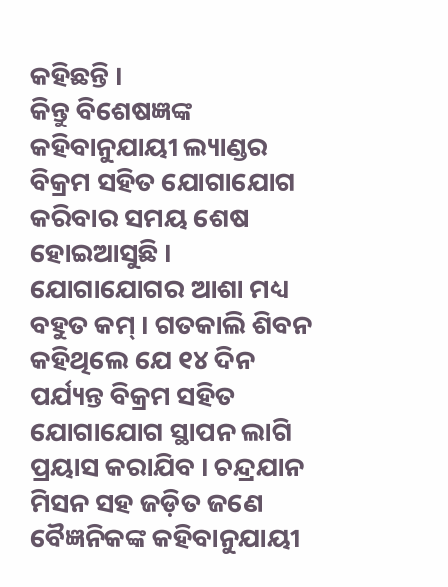କହିଛନ୍ତି ।
କିନ୍ତୁ ବିଶେଷଜ୍ଞଙ୍କ କହିବାନୁଯାୟୀ ଲ୍ୟାଣ୍ଡର ବିକ୍ରମ ସହିତ ଯୋଗାଯୋଗ କରିବାର ସମୟ ଶେଷ ହୋଇଆସୁଛି । ଯୋଗାଯୋଗର ଆଶା ମଧ୍ୟ ବହୁତ କମ୍ । ଗତକାଲି ଶିବନ କହିଥିଲେ ଯେ ୧୪ ଦିନ ପର୍ଯ୍ୟନ୍ତ ବିକ୍ରମ ସହିତ ଯୋଗାଯୋଗ ସ୍ଥାପନ ଲାଗି ପ୍ରୟାସ କରାଯିବ । ଚନ୍ଦ୍ରଯାନ ମିସନ ସହ ଜଡ଼ିତ ଜଣେ ବୈଜ୍ଞନିକଙ୍କ କହିବାନୁଯାୟୀ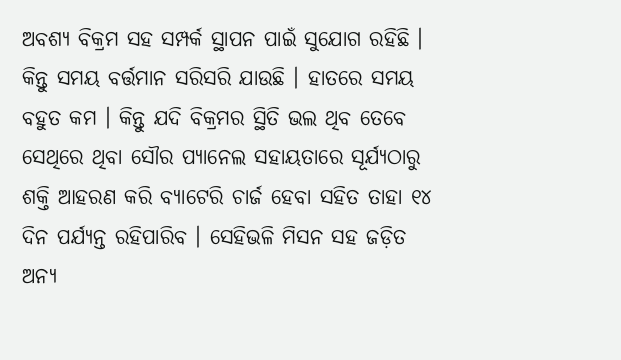ଅବଶ୍ୟ ବିକ୍ରମ ସହ ସମ୍ପର୍କ ସ୍ଥାପନ ପାଇଁ ସୁଯୋଗ ରହିଛି । କିନ୍ତୁ ସମୟ ବର୍ତ୍ତମାନ ସରିସରି ଯାଉଛି । ହାତରେ ସମୟ ବହୁତ କମ । କିନ୍ତୁ ଯଦି ବିକ୍ରମର ସ୍ଥିତି ଭଲ ଥିବ ତେବେ ସେଥିରେ ଥିବା ସୌର ପ୍ୟାନେଲ ସହାୟତାରେ ସୂର୍ଯ୍ୟଠାରୁ ଶକ୍ତି ଆହରଣ କରି ବ୍ୟାଟେରି ଚାର୍ଜ ହେବା ସହିତ ତାହା ୧୪ ଦିନ ପର୍ଯ୍ୟନ୍ତ ରହିପାରିବ । ସେହିଭଳି ମିସନ ସହ ଜଡ଼ିତ ଅନ୍ୟ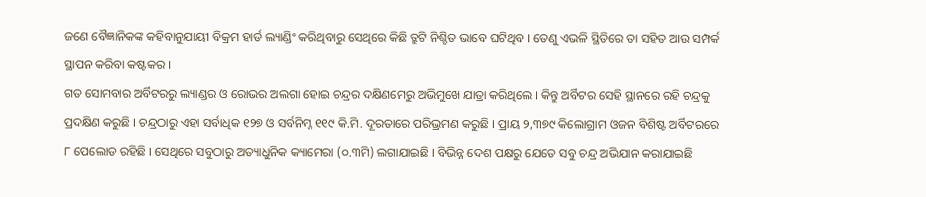ଜଣେ ବୈଜ୍ଞାନିକଙ୍କ କହିବାନୁଯାୟୀ ବିକ୍ରମ ହାର୍ଡ ଲ୍ୟାଣ୍ଡିଂ କରିଥିବାରୁ ସେଥିରେ କିଛି ତ୍ରୁଟି ନିଶ୍ଚିତ ଭାବେ ଘଟିଥିବ । ତେଣୁ ଏଭଳି ସ୍ଥିତିରେ ତା ସହିତ ଆଉ ସମ୍ପର୍କ ସ୍ଥାପନ କରିବା କଷ୍ଟକର ।
ଗତ ସୋମବାର ଅର୍ବିଟରରୁ ଲ୍ୟାଣ୍ଡର ଓ ରୋଭର ଅଲଗା ହୋଇ ଚନ୍ଦ୍ରର ଦକ୍ଷିଣମେରୁ ଅଭିମୁଖେ ଯାତ୍ରା କରିଥିଲେ । କିନ୍ତୁ ଅର୍ବିଟର ସେହି ସ୍ଥାନରେ ରହି ଚନ୍ଦ୍ରକୁ ପ୍ରଦକ୍ଷିଣ କରୁଛି । ଚନ୍ଦ୍ରଠାରୁ ଏହା ସର୍ବାଧିକ ୧୨୭ ଓ ସର୍ବନିମ୍ନ ୧୧୯ କି.ମି. ଦୂରତାରେ ପରିଭ୍ରମଣ କରୁଛି । ପ୍ରାୟ ୨,୩୭୯ କିଲୋଗ୍ରାମ ଓଜନ ବିଶିଷ୍ଟ ଅର୍ବିଟରରେ ୮ ପେଲୋଡ ରହିଛି । ସେଥିରେ ସବୁଠାରୁ ଅତ୍ୟାଧୁନିକ କ୍ୟାମେରା (୦.୩ମି) ଲଗାଯାଇଛି । ବିଭିନ୍ନ ଦେଶ ପକ୍ଷରୁ ଯେତେ ସବୁ ଚନ୍ଦ୍ର ଅଭିଯାନ କରାଯାଇଛି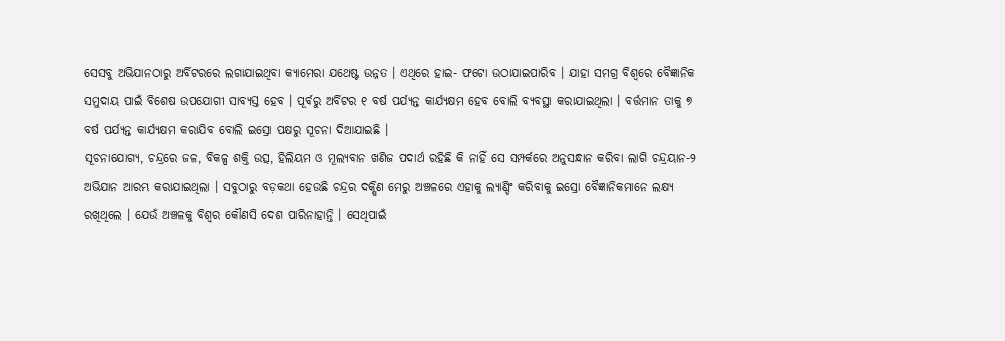ସେସବୁ ଅଭିଯାନଠାରୁ ଅର୍ବିଟରରେ ଲଗାଯାଇଥିବା କ୍ୟାମେରା ଯଥେଷ୍ଟ ଉନ୍ନତ । ଏଥିରେ ହାଇ- ଫଟୋ ଉଠାଯାଇପାରିବ । ଯାହା ସମଗ୍ର ବିଶ୍ୱରେ ବୈଜ୍ଞାନିକ ସମୁଦାୟ ପାଇଁ ବିଶେଷ ଉପଯୋଗୀ ସାବ୍ୟସ୍ତ ହେବ । ପୂର୍ବରୁ ଅର୍ବିଟର ୧ ବର୍ଷ ପର୍ଯ୍ୟନ୍ତ କାର୍ଯ୍ୟକ୍ଷମ ହେବ ବୋଲି ବ୍ୟବସ୍ଥା କରାଯାଇଥିଲା । ବର୍ତ୍ତମାନ ତାକୁ ୭ ବର୍ଷ ପର୍ଯ୍ୟନ୍ତ କାର୍ଯ୍ୟକ୍ଷମ କରାଯିବ ବୋଲି ଇସ୍ରୋ ପକ୍ଷରୁ ସୂଚନା ଦିଆଯାଇଛି ।
ସୂଚନାଯୋଗ୍ୟ, ଚନ୍ଦ୍ରରେ ଜଳ, ବିକଳ୍ପ ଶକ୍ତି ଉତ୍ସ, ହିଲିୟମ ଓ ମୂଲ୍ୟବାନ ଖଣିଜ ପଦାର୍ଥ ରହିଛି କି ନାହିଁ ସେ ସମ୍ପର୍କରେ ଅନୁସନ୍ଧାନ କରିବା ଲାଗି ଚନ୍ଦ୍ରୟାନ-୨ ଅଭିଯାନ ଆରମ୍ଭ କରାଯାଇଥିଲା । ସବୁଠାରୁ ବଡ଼କଥା ହେଉଛି ଚନ୍ଦ୍ରର ଦକ୍ଷିଣ ମେରୁ ଅଞ୍ଚଳରେ ଏହାକୁ ଲ୍ୟାଣ୍ଡିଂ କରିବାକୁ ଇସ୍ରୋ ବୈଜ୍ଞାନିକମାନେ ଲକ୍ଷ୍ୟ ରଖିଥିଲେ । ଯେଉଁ ଅଞ୍ଚଳକୁ ବିଶ୍ୱର କୌଣସି ଦେଶ ପାରିନାହାନ୍ତି । ସେଥିପାଇଁ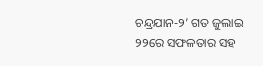ଚନ୍ଦ୍ରଯାନ-୨’ ଗତ ଜୁଲାଇ ୨୨ରେ ସଫଳତାର ସହ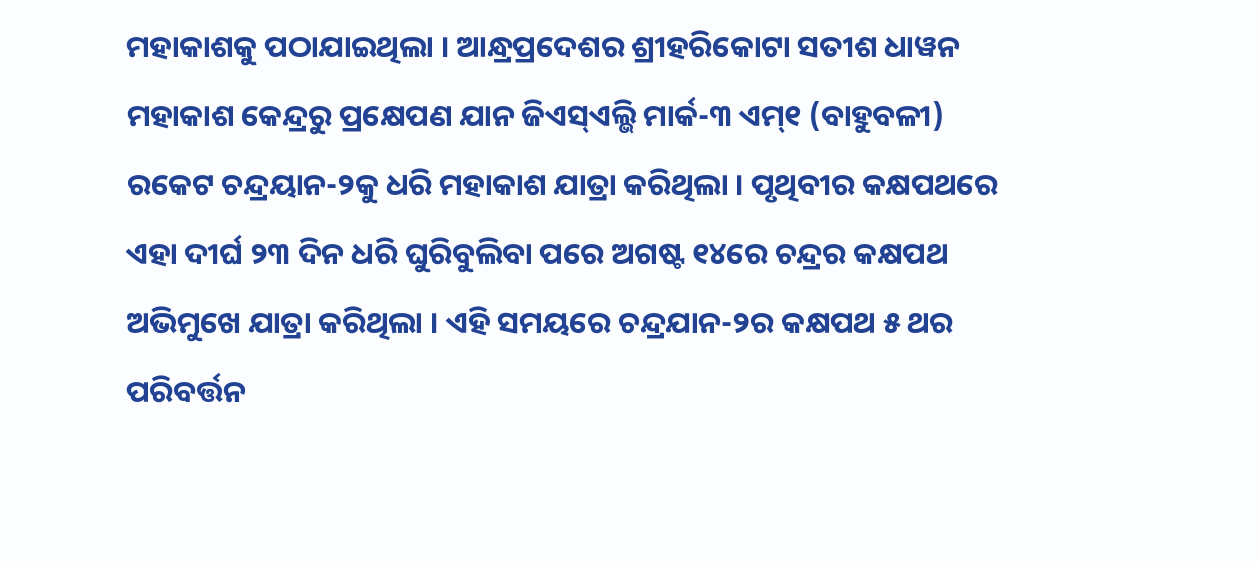ମହାକାଶକୁ ପଠାଯାଇଥିଲା । ଆନ୍ଧ୍ରପ୍ରଦେଶର ଶ୍ରୀହରିକୋଟା ସତୀଶ ଧାୱନ ମହାକାଶ କେନ୍ଦ୍ରରୁ ପ୍ରକ୍ଷେପଣ ଯାନ ଜିଏସ୍ଏଲ୍ଭି ମାର୍କ-୩ ଏମ୍୧ (ବାହୁବଳୀ) ରକେଟ ଚନ୍ଦ୍ରୟାନ-୨କୁ ଧରି ମହାକାଶ ଯାତ୍ରା କରିଥିଲା । ପୃଥିବୀର କକ୍ଷପଥରେ ଏହା ଦୀର୍ଘ ୨୩ ଦିନ ଧରି ଘୁରିବୁଲିବା ପରେ ଅଗଷ୍ଟ ୧୪ରେ ଚନ୍ଦ୍ରର କକ୍ଷପଥ ଅଭିମୁଖେ ଯାତ୍ରା କରିଥିଲା । ଏହି ସମୟରେ ଚନ୍ଦ୍ରଯାନ-୨ର କକ୍ଷପଥ ୫ ଥର ପରିବର୍ତ୍ତନ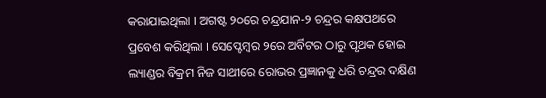କରାଯାଇଥିଲା । ଅଗଷ୍ଟ ୨୦ରେ ଚନ୍ଦ୍ରଯାନ-୨ ଚନ୍ଦ୍ରର କକ୍ଷପଥରେ ପ୍ରବେଶ କରିଥିଲା । ସେପ୍ଟେମ୍ବର ୨ରେ ଅର୍ବିଟର ଠାରୁ ପୃଥକ ହୋଇ ଲ୍ୟାଣ୍ଡର ବିକ୍ରମ ନିଜ ସାଥୀରେ ରୋଭର ପ୍ରଜ୍ଞାନକୁ ଧରି ଚନ୍ଦ୍ରର ଦକ୍ଷିଣ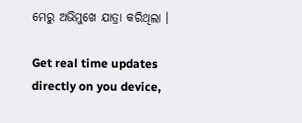ମେରୁ ଅଭିମୁଖେ ଯାତ୍ରା କରିଥିଲା ।

Get real time updates directly on you device,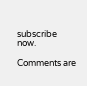subscribe now.

Comments are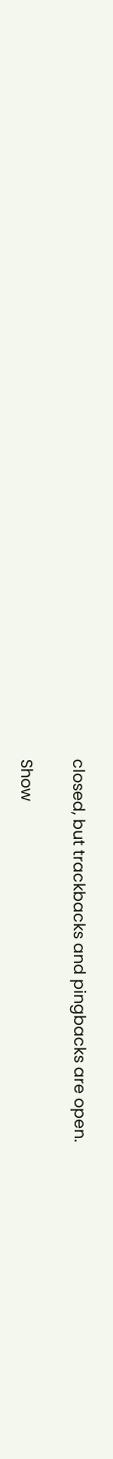closed, but trackbacks and pingbacks are open.

Show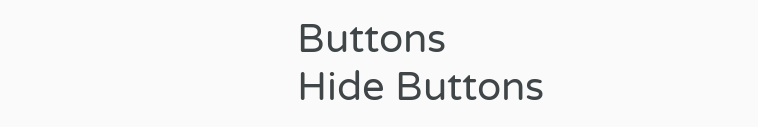Buttons
Hide Buttons